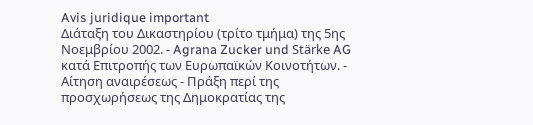Avis juridique important
Διάταξη του Δικαστηρίου (τρίτο τμήμα) της 5ης Νοεμβρίου 2002. - Agrana Zucker und Stärke AG κατά Επιτροπής των Ευρωπαϊκών Κοινοτήτων. - Αίτηση αναιρέσεως - Πράξη περί της προσχωρήσεως της Δημοκρατίας της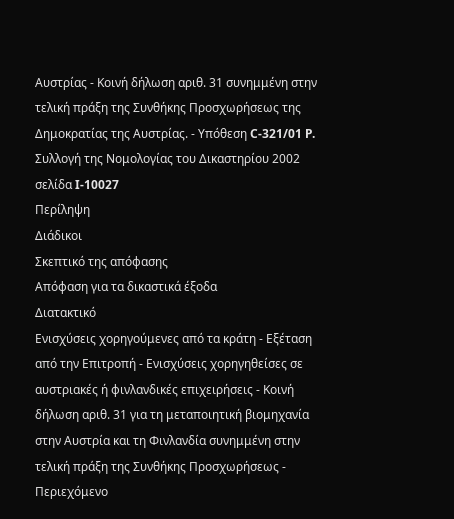Αυστρίας - Κοινή δήλωση αριθ. 31 συνημμένη στην τελική πράξη της Συνθήκης Προσχωρήσεως της Δημοκρατίας της Αυστρίας. - Υπόθεση C-321/01 P.
Συλλογή της Νομολογίας του Δικαστηρίου 2002 σελίδα I-10027
Περίληψη
Διάδικοι
Σκεπτικό της απόφασης
Απόφαση για τα δικαστικά έξοδα
Διατακτικό
Ενισχύσεις χορηγούμενες από τα κράτη - Εξέταση από την Επιτροπή - Ενισχύσεις χορηγηθείσες σε αυστριακές ή φινλανδικές επιχειρήσεις - Κοινή δήλωση αριθ. 31 για τη μεταποιητική βιομηχανία στην Αυστρία και τη Φινλανδία συνημμένη στην τελική πράξη της Συνθήκης Προσχωρήσεως - Περιεχόμενο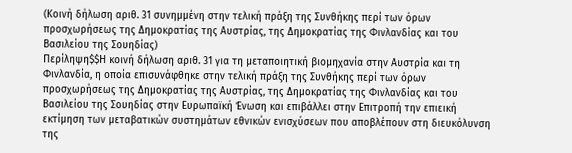(Κοινή δήλωση αριθ. 31 συνημμένη στην τελική πράξη της Συνθήκης περί των όρων προσχωρήσεως της Δημοκρατίας της Αυστρίας, της Δημοκρατίας της Φινλανδίας και του Βασιλείου της Σουηδίας)
Περίληψη$$Η κοινή δήλωση αριθ. 31 για τη μεταποιητική βιομηχανία στην Αυστρία και τη Φινλανδία, η οποία επισυνάφθηκε στην τελική πράξη της Συνθήκης περί των όρων προσχωρήσεως της Δημοκρατίας της Αυστρίας, της Δημοκρατίας της Φινλανδίας και του Βασιλείου της Σουηδίας στην Ευρωπαϊκή Ένωση και επιβάλλει στην Επιτροπή την επιεική εκτίμηση των μεταβατικών συστημάτων εθνικών ενισχύσεων που αποβλέπουν στη διευκόλυνση της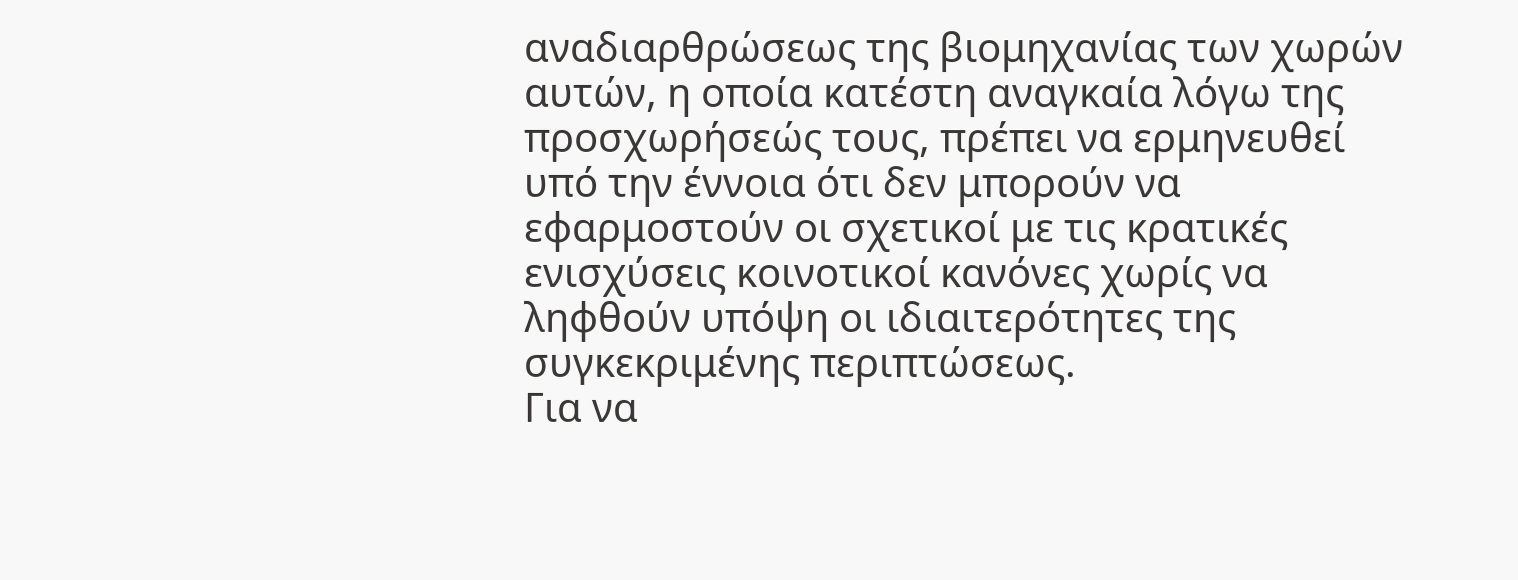αναδιαρθρώσεως της βιομηχανίας των χωρών αυτών, η οποία κατέστη αναγκαία λόγω της προσχωρήσεώς τους, πρέπει να ερμηνευθεί υπό την έννοια ότι δεν μπορούν να εφαρμοστούν οι σχετικοί με τις κρατικές ενισχύσεις κοινοτικοί κανόνες χωρίς να ληφθούν υπόψη οι ιδιαιτερότητες της συγκεκριμένης περιπτώσεως.
Για να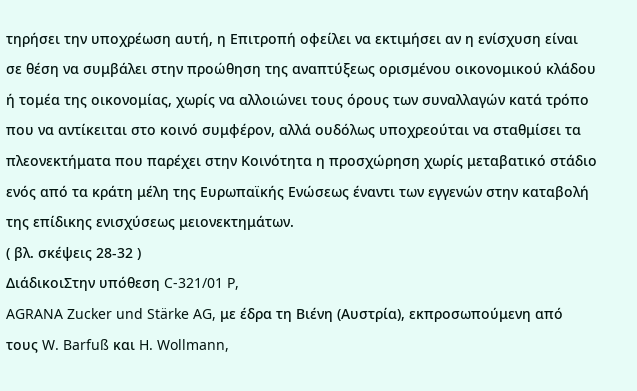τηρήσει την υποχρέωση αυτή, η Επιτροπή οφείλει να εκτιμήσει αν η ενίσχυση είναι σε θέση να συμβάλει στην προώθηση της αναπτύξεως ορισμένου οικονομικού κλάδου ή τομέα της οικονομίας, χωρίς να αλλοιώνει τους όρους των συναλλαγών κατά τρόπο που να αντίκειται στο κοινό συμφέρον, αλλά ουδόλως υποχρεούται να σταθμίσει τα πλεονεκτήματα που παρέχει στην Κοινότητα η προσχώρηση χωρίς μεταβατικό στάδιο ενός από τα κράτη μέλη της Ευρωπαϊκής Ενώσεως έναντι των εγγενών στην καταβολή της επίδικης ενισχύσεως μειονεκτημάτων.
( βλ. σκέψεις 28-32 )
ΔιάδικοιΣτην υπόθεση C-321/01 P,
AGRANA Zucker und Stärke AG, με έδρα τη Βιένη (Αυστρία), εκπροσωπούμενη από τους W. Barfuß και H. Wollmann,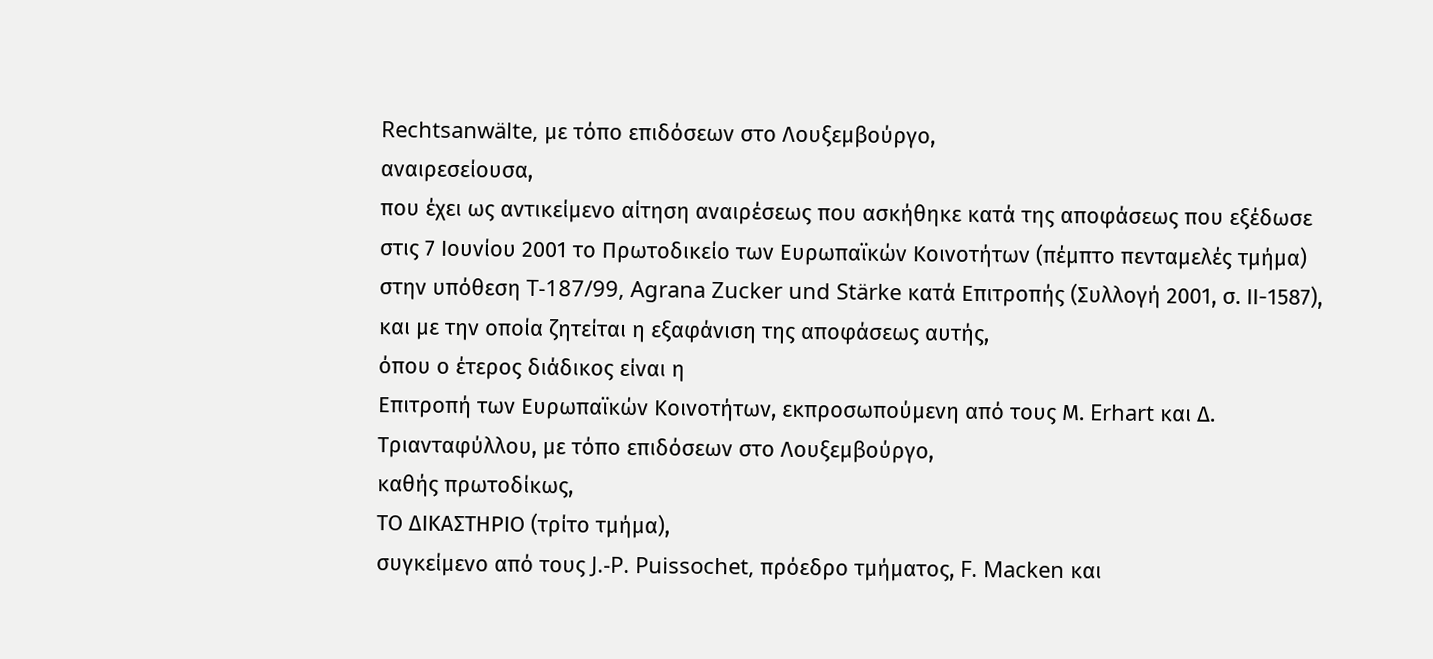Rechtsanwälte, με τόπο επιδόσεων στο Λουξεμβούργο,
αναιρεσείουσα,
που έχει ως αντικείμενο αίτηση αναιρέσεως που ασκήθηκε κατά της αποφάσεως που εξέδωσε στις 7 Ιουνίου 2001 το Πρωτοδικείο των Ευρωπαϊκών Κοινοτήτων (πέμπτο πενταμελές τμήμα) στην υπόθεση T-187/99, Agrana Zucker und Stärke κατά Επιτροπής (Συλλογή 2001, σ. ΙΙ-1587), και με την οποία ζητείται η εξαφάνιση της αποφάσεως αυτής,
όπου ο έτερος διάδικος είναι η
Επιτροπή των Ευρωπαϊκών Κοινοτήτων, εκπροσωπούμενη από τους Μ. Erhart και Δ. Τριανταφύλλου, με τόπο επιδόσεων στο Λουξεμβούργο,
καθής πρωτοδίκως,
ΤΟ ΔΙΚΑΣΤΗΡΙΟ (τρίτο τμήμα),
συγκείμενο από τους J.-P. Puissochet, πρόεδρο τμήματος, F. Macken και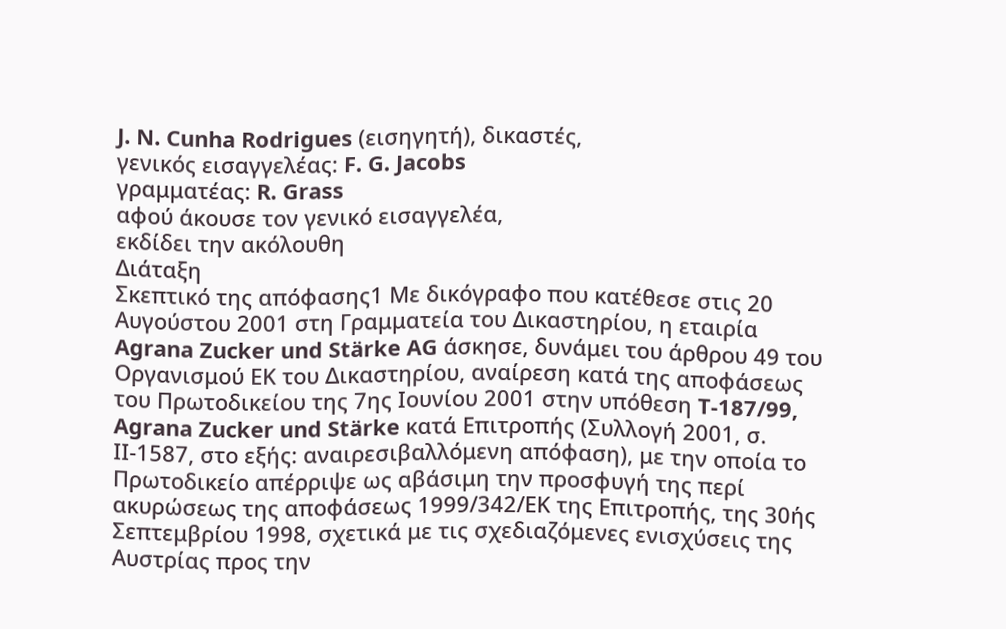J. N. Cunha Rodrigues (εισηγητή), δικαστές,
γενικός εισαγγελέας: F. G. Jacobs
γραμματέας: R. Grass
αφού άκουσε τον γενικό εισαγγελέα,
εκδίδει την ακόλουθη
Διάταξη
Σκεπτικό της απόφασης1 Με δικόγραφο που κατέθεσε στις 20 Αυγούστου 2001 στη Γραμματεία του Δικαστηρίου, η εταιρία Agrana Zucker und Stärke AG άσκησε, δυνάμει του άρθρου 49 του Οργανισμού ΕΚ του Δικαστηρίου, αναίρεση κατά της αποφάσεως του Πρωτοδικείου της 7ης Ιουνίου 2001 στην υπόθεση T-187/99, Agrana Zucker und Stärke κατά Επιτροπής (Συλλογή 2001, σ. ΙΙ-1587, στο εξής: αναιρεσιβαλλόμενη απόφαση), με την οποία το Πρωτοδικείο απέρριψε ως αβάσιμη την προσφυγή της περί ακυρώσεως της αποφάσεως 1999/342/ΕΚ της Επιτροπής, της 30ής Σεπτεμβρίου 1998, σχετικά με τις σχεδιαζόμενες ενισχύσεις της Αυστρίας προς την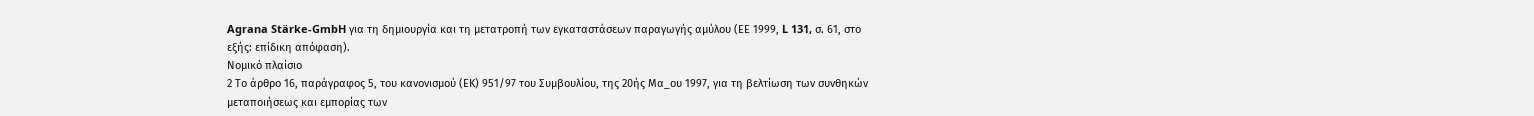Agrana Stärke-GmbH για τη δημιουργία και τη μετατροπή των εγκαταστάσεων παραγωγής αμύλου (ΕΕ 1999, L 131, σ. 61, στο εξής: επίδικη απόφαση).
Νομικό πλαίσιο
2 Το άρθρο 16, παράγραφος 5, του κανονισμού (ΕΚ) 951/97 του Συμβουλίου, της 20ής Μα_ου 1997, για τη βελτίωση των συνθηκών μεταποιήσεως και εμπορίας των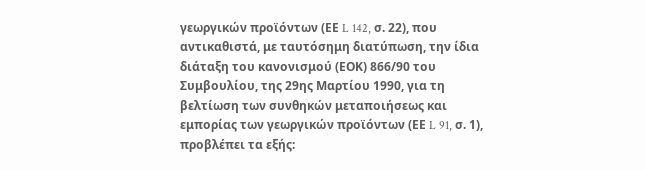γεωργικών προϊόντων (ΕΕ L 142, σ. 22), που αντικαθιστά, με ταυτόσημη διατύπωση, την ίδια διάταξη του κανονισμού (ΕΟΚ) 866/90 του Συμβουλίου, της 29ης Μαρτίου 1990, για τη βελτίωση των συνθηκών μεταποιήσεως και εμπορίας των γεωργικών προϊόντων (ΕΕ L 91, σ. 1), προβλέπει τα εξής: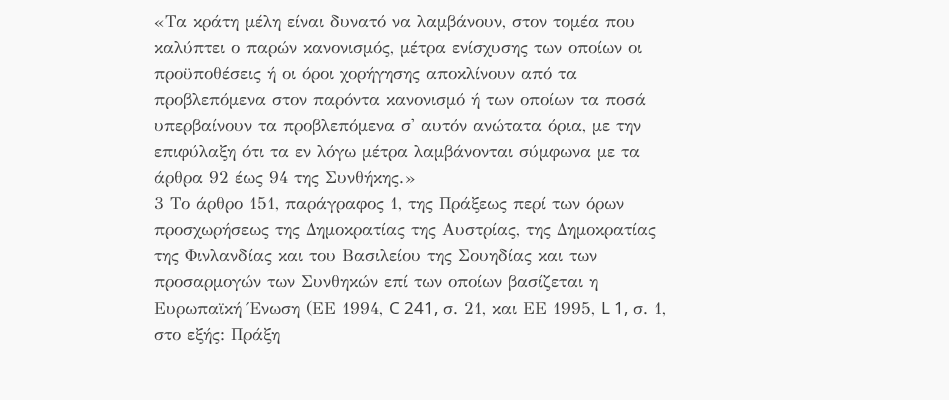«Τα κράτη μέλη είναι δυνατό να λαμβάνουν, στον τομέα που καλύπτει ο παρών κανονισμός, μέτρα ενίσχυσης των οποίων οι προϋποθέσεις ή οι όροι χορήγησης αποκλίνουν από τα προβλεπόμενα στον παρόντα κανονισμό ή των οποίων τα ποσά υπερβαίνουν τα προβλεπόμενα σ' αυτόν ανώτατα όρια, με την επιφύλαξη ότι τα εν λόγω μέτρα λαμβάνονται σύμφωνα με τα άρθρα 92 έως 94 της Συνθήκης.»
3 Το άρθρο 151, παράγραφος 1, της Πράξεως περί των όρων προσχωρήσεως της Δημοκρατίας της Αυστρίας, της Δημοκρατίας της Φινλανδίας και του Βασιλείου της Σουηδίας και των προσαρμογών των Συνθηκών επί των οποίων βασίζεται η Ευρωπαϊκή Ένωση (ΕΕ 1994, C 241, σ. 21, και ΕΕ 1995, L 1, σ. 1, στο εξής: Πράξη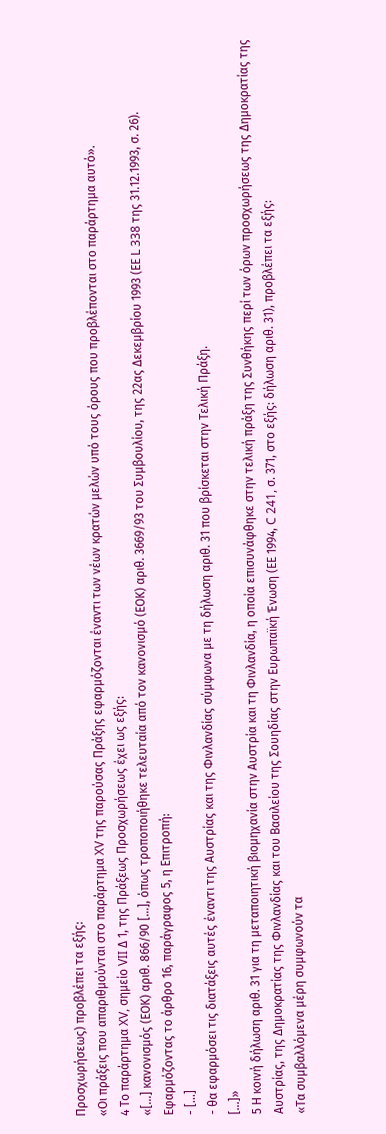Προσχωρήσεως) προβλέπει τα εξής:
«Οι πράξεις που απαριθμούνται στο παράρτημα XV της παρούσας Πράξης εφαρμόζονται έναντι των νέων κρατών μελών υπό τους όρους που προβλέπονται στο παράρτημα αυτό».
4 Το παράρτημα XV, σημείο VII Δ 1, της Πράξεως Προσχωρήσεως έχει ως εξής:
«[...] κανονισμός (ΕΟΚ) αριθ. 866/90 [...], όπως τροποποιήθηκε τελευταία από τον κανονισμό (ΕΟΚ) αριθ. 3669/93 του Συμβουλίου, της 22ας Δεκεμβρίου 1993 (ΕΕ L 338 της 31.12.1993, σ. 26).
Εφαρμόζοντας το άρθρο 16, παράγραφος 5, η Επιτροπή:
- [...]
- θα εφαρμόσει τις διατάξεις αυτές έναντι της Αυστρίας και της Φινλανδίας σύμφωνα με τη δήλωση αριθ. 31 που βρίσκεται στην Τελική Πράξη.
[...]»
5 Η κοινή δήλωση αριθ. 31 για τη μεταποιητική βιομηχανία στην Αυστρία και τη Φινλανδία, η οποία επισυνάφθηκε στην τελική πράξη της Συνθήκης περί των όρων προσχωρήσεως της Δημοκρατίας της Αυστρίας, της Δημοκρατίας της Φινλανδίας και του Βασιλείου της Σουηδίας στην Ευρωπαϊκή Ένωση (ΕΕ 1994, C 241, σ. 371, στο εξής: δήλωση αριθ. 31), προβλέπει τα εξής:
«Τα συμβαλλόμενα μέρη συμφωνούν τα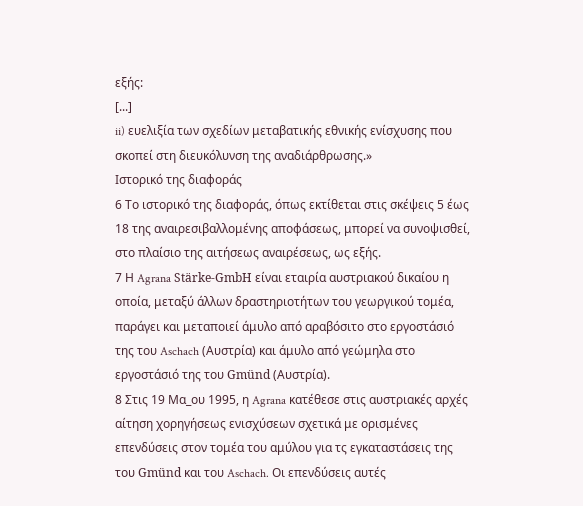εξής:
[...]
ii) ευελιξία των σχεδίων μεταβατικής εθνικής ενίσχυσης που σκοπεί στη διευκόλυνση της αναδιάρθρωσης.»
Ιστορικό της διαφοράς
6 Το ιστορικό της διαφοράς, όπως εκτίθεται στις σκέψεις 5 έως 18 της αναιρεσιβαλλομένης αποφάσεως, μπορεί να συνοψισθεί, στο πλαίσιο της αιτήσεως αναιρέσεως, ως εξής.
7 Η Agrana Stärke-GmbH είναι εταιρία αυστριακού δικαίου η οποία, μεταξύ άλλων δραστηριοτήτων του γεωργικού τομέα, παράγει και μεταποιεί άμυλο από αραβόσιτο στο εργοστάσιό της του Aschach (Αυστρία) και άμυλο από γεώμηλα στο εργοστάσιό της του Gmünd (Αυστρία).
8 Στις 19 Μα_ου 1995, η Agrana κατέθεσε στις αυστριακές αρχές αίτηση χορηγήσεως ενισχύσεων σχετικά με ορισμένες επενδύσεις στον τομέα του αμύλου για τς εγκαταστάσεις της του Gmünd και του Aschach. Οι επενδύσεις αυτές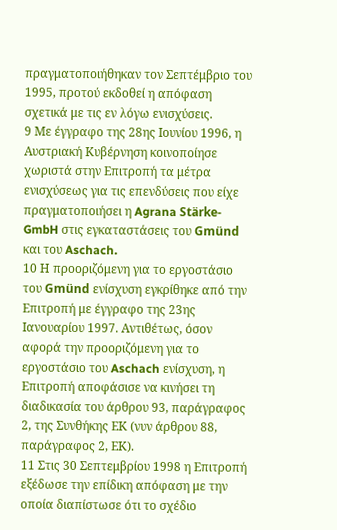πραγματοποιήθηκαν τον Σεπτέμβριο του 1995, προτού εκδοθεί η απόφαση σχετικά με τις εν λόγω ενισχύσεις.
9 Με έγγραφο της 28ης Ιουνίου 1996, η Αυστριακή Κυβέρνηση κοινοποίησε χωριστά στην Επιτροπή τα μέτρα ενισχύσεως για τις επενδύσεις που είχε πραγματοποιήσει η Agrana Stärke-GmbH στις εγκαταστάσεις του Gmünd και του Aschach.
10 Η προοριζόμενη για το εργοστάσιο του Gmünd ενίσχυση εγκρίθηκε από την Επιτροπή με έγγραφο της 23ης Ιανουαρίου 1997. Αντιθέτως, όσον αφορά την προοριζόμενη για το εργοστάσιο του Aschach ενίσχυση, η Επιτροπή αποφάσισε να κινήσει τη διαδικασία του άρθρου 93, παράγραφος 2, της Συνθήκης ΕΚ (νυν άρθρου 88, παράγραφος 2, ΕΚ).
11 Στις 30 Σεπτεμβρίου 1998 η Επιτροπή εξέδωσε την επίδικη απόφαση με την οποία διαπίστωσε ότι το σχέδιο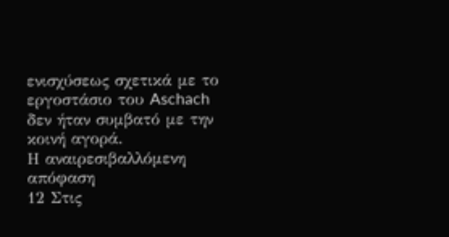ενισχύσεως σχετικά με το εργοστάσιο του Aschach δεν ήταν συμβατό με την κοινή αγορά.
Η αναιρεσιβαλλόμενη απόφαση
12 Στις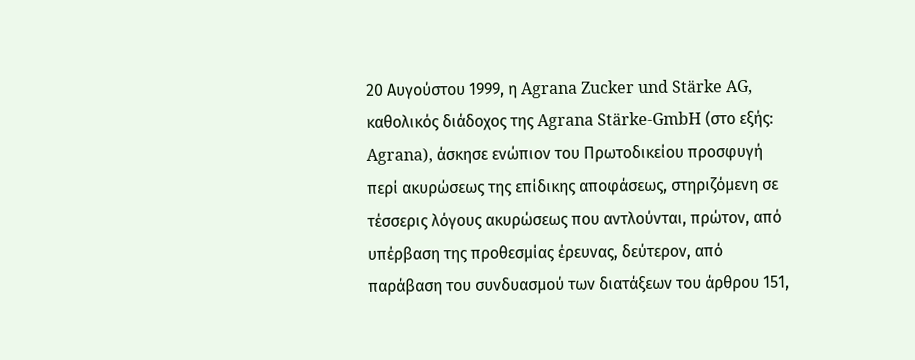20 Αυγούστου 1999, η Agrana Zucker und Stärke AG, καθολικός διάδοχος της Agrana Stärke-GmbH (στο εξής: Agrana), άσκησε ενώπιον του Πρωτοδικείου προσφυγή περί ακυρώσεως της επίδικης αποφάσεως, στηριζόμενη σε τέσσερις λόγους ακυρώσεως που αντλούνται, πρώτον, από υπέρβαση της προθεσμίας έρευνας, δεύτερον, από παράβαση του συνδυασμού των διατάξεων του άρθρου 151,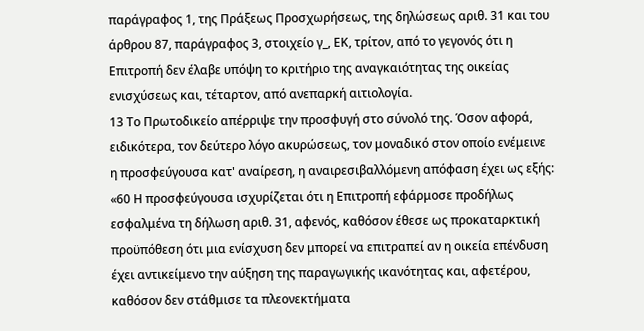παράγραφος 1, της Πράξεως Προσχωρήσεως, της δηλώσεως αριθ. 31 και του άρθρου 87, παράγραφος 3, στοιχείο γ_, ΕΚ, τρίτον, από το γεγονός ότι η Επιτροπή δεν έλαβε υπόψη το κριτήριο της αναγκαιότητας της οικείας ενισχύσεως και, τέταρτον, από ανεπαρκή αιτιολογία.
13 Το Πρωτοδικείο απέρριψε την προσφυγή στο σύνολό της. Όσον αφορά, ειδικότερα, τον δεύτερο λόγο ακυρώσεως, τον μοναδικό στον οποίο ενέμεινε η προσφεύγουσα κατ' αναίρεση, η αναιρεσιβαλλόμενη απόφαση έχει ως εξής:
«60 Η προσφεύγουσα ισχυρίζεται ότι η Επιτροπή εφάρμοσε προδήλως εσφαλμένα τη δήλωση αριθ. 31, αφενός, καθόσον έθεσε ως προκαταρκτική προϋπόθεση ότι μια ενίσχυση δεν μπορεί να επιτραπεί αν η οικεία επένδυση έχει αντικείμενο την αύξηση της παραγωγικής ικανότητας και, αφετέρου, καθόσον δεν στάθμισε τα πλεονεκτήματα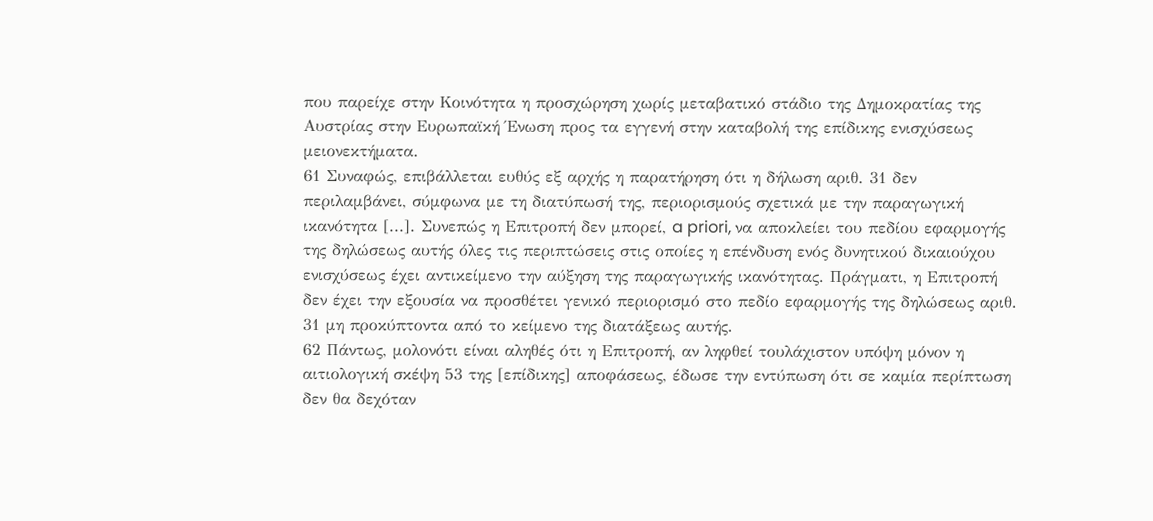που παρείχε στην Κοινότητα η προσχώρηση χωρίς μεταβατικό στάδιο της Δημοκρατίας της Αυστρίας στην Ευρωπαϊκή Ένωση προς τα εγγενή στην καταβολή της επίδικης ενισχύσεως μειονεκτήματα.
61 Συναφώς, επιβάλλεται ευθύς εξ αρχής η παρατήρηση ότι η δήλωση αριθ. 31 δεν περιλαμβάνει, σύμφωνα με τη διατύπωσή της, περιορισμούς σχετικά με την παραγωγική ικανότητα [...]. Συνεπώς η Επιτροπή δεν μπορεί, a priori, να αποκλείει του πεδίου εφαρμογής της δηλώσεως αυτής όλες τις περιπτώσεις στις οποίες η επένδυση ενός δυνητικού δικαιούχου ενισχύσεως έχει αντικείμενο την αύξηση της παραγωγικής ικανότητας. Πράγματι, η Επιτροπή δεν έχει την εξουσία να προσθέτει γενικό περιορισμό στο πεδίο εφαρμογής της δηλώσεως αριθ. 31 μη προκύπτοντα από το κείμενο της διατάξεως αυτής.
62 Πάντως, μολονότι είναι αληθές ότι η Επιτροπή, αν ληφθεί τουλάχιστον υπόψη μόνον η αιτιολογική σκέψη 53 της [επίδικης] αποφάσεως, έδωσε την εντύπωση ότι σε καμία περίπτωση δεν θα δεχόταν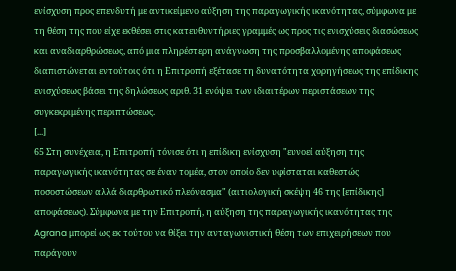ενίσχυση προς επενδυτή με αντικείμενο αύξηση της παραγωγικής ικανότητας, σύμφωνα με τη θέση της που είχε εκθέσει στις κατευθυντήριες γραμμές ως προς τις ενισχύσεις διασώσεως και αναδιαρθρώσεως, από μια πληρέστερη ανάγνωση της προσβαλλομένης αποφάσεως διαπιστώνεται εντούτοις ότι η Επιτροπή εξέτασε τη δυνατότητα χορηγήσεως της επίδικης ενισχύσεως βάσει της δηλώσεως αριθ. 31 ενόψει των ιδιαιτέρων περιστάσεων της συγκεκριμένης περιπτώσεως.
[...]
65 Στη συνέχεια, η Επιτροπή τόνισε ότι η επίδικη ενίσχυση "ευνοεί αύξηση της παραγωγικής ικανότητας σε έναν τομέα, στον οποίο δεν υφίσταται καθεστώς ποσοστώσεων αλλά διαρθρωτικό πλεόνασμα" (αιτιολογική σκέψη 46 της [επίδικης] αποφάσεως). Σύμφωνα με την Επιτροπή, η αύξηση της παραγωγικής ικανότητας της Agrana μπορεί ως εκ τούτου να θίξει την ανταγωνιστική θέση των επιχειρήσεων που παράγουν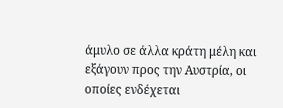άμυλο σε άλλα κράτη μέλη και εξάγουν προς την Αυστρία, οι οποίες ενδέχεται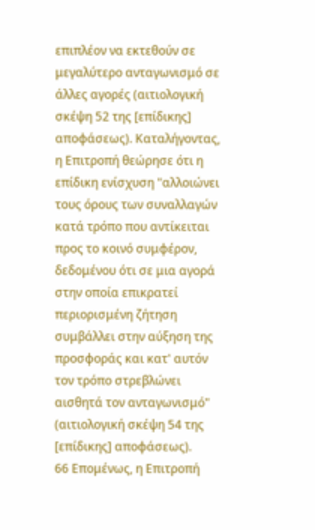επιπλέον να εκτεθούν σε μεγαλύτερο ανταγωνισμό σε άλλες αγορές (αιτιολογική σκέψη 52 της [επίδικης] αποφάσεως). Καταλήγοντας, η Επιτροπή θεώρησε ότι η επίδικη ενίσχυση "αλλοιώνει τους όρους των συναλλαγών κατά τρόπο που αντίκειται προς το κοινό συμφέρον, δεδομένου ότι σε μια αγορά στην οποία επικρατεί περιορισμένη ζήτηση συμβάλλει στην αύξηση της προσφοράς και κατ' αυτόν τον τρόπο στρεβλώνει αισθητά τον ανταγωνισμό" (αιτιολογική σκέψη 54 της [επίδικης] αποφάσεως).
66 Επομένως, η Επιτροπή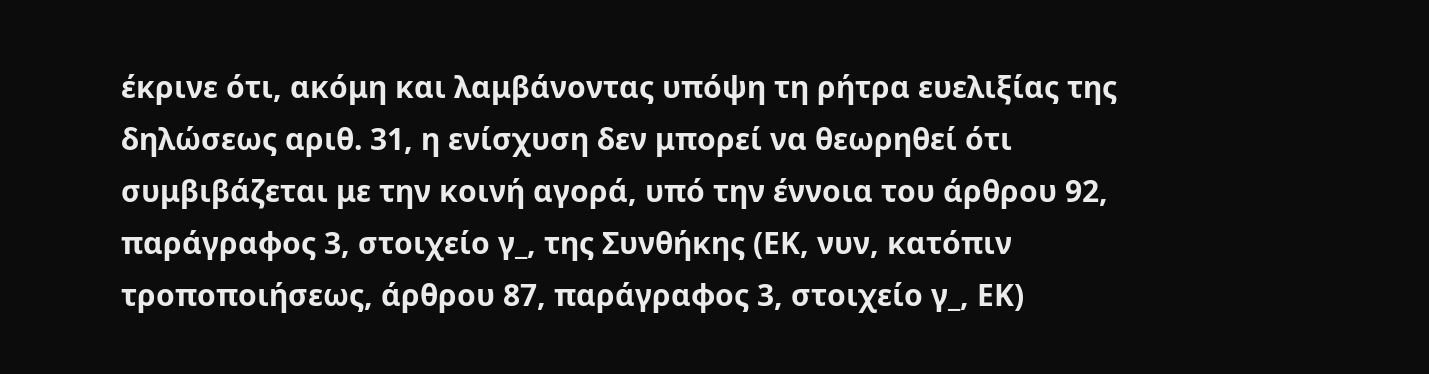έκρινε ότι, ακόμη και λαμβάνοντας υπόψη τη ρήτρα ευελιξίας της δηλώσεως αριθ. 31, η ενίσχυση δεν μπορεί να θεωρηθεί ότι συμβιβάζεται με την κοινή αγορά, υπό την έννοια του άρθρου 92, παράγραφος 3, στοιχείο γ_, της Συνθήκης (ΕΚ, νυν, κατόπιν τροποποιήσεως, άρθρου 87, παράγραφος 3, στοιχείο γ_, ΕΚ)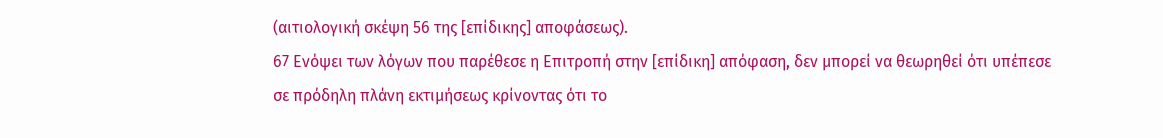(αιτιολογική σκέψη 56 της [επίδικης] αποφάσεως).
67 Ενόψει των λόγων που παρέθεσε η Επιτροπή στην [επίδικη] απόφαση, δεν μπορεί να θεωρηθεί ότι υπέπεσε σε πρόδηλη πλάνη εκτιμήσεως κρίνοντας ότι το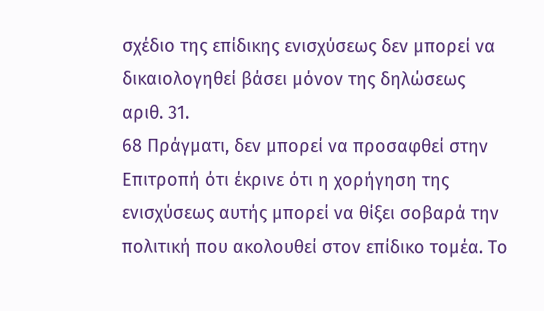σχέδιο της επίδικης ενισχύσεως δεν μπορεί να δικαιολογηθεί βάσει μόνον της δηλώσεως αριθ. 31.
68 Πράγματι, δεν μπορεί να προσαφθεί στην Επιτροπή ότι έκρινε ότι η χορήγηση της ενισχύσεως αυτής μπορεί να θίξει σοβαρά την πολιτική που ακολουθεί στον επίδικο τομέα. Το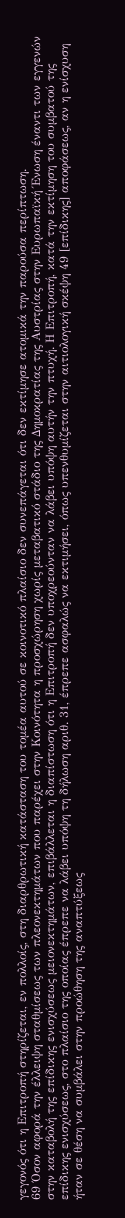γεγονός ότι η Επιτροπή στηρίζεται, εν πολλοίς, στη διαρθρωτική κατάσταση του τομέα αυτού σε κοινοτικό πλαίσιο δεν συνεπάγεται ότι δεν εκτίμησε ατομικά την παρούσα περίπτωση.
69 Όσον αφορά την έλλειψη σταθμίσεως των πλεονεκτημάτων που παρέχει στην Κοινότητα η προσχώρηση χωρίς μεταβατικό στάδιο της Δημοκρατίας της Αυστρίας στην Ευρωπαϊκή Ένωση έναντι των εγγενών στην καταβολή της επίδικης ενισχύσεως μειονεκτημάτων, επιβάλλεται η διαπίστωση ότι η Επιτροπή δεν υποχρεούνταν να λάβει υπόψη αυτήν την πτυχή. Η Επιτροπή, κατά την εκτίμηση του συμβατού της επίδικης ενισχύσεως, στο πλαίσιο της οποίας έπρεπε να λάβει υπόψη τη δήλωση αριθ. 31, έπρεπε ασφαλώς να εκτιμήσει, όπως υπενθυμίζεται στην αιτιολογική σκέψη 49 [επίδικης] αποφάσεως, αν η ενίσχυση ήταν σε θέση να συμβάλει στην προώθηση της αναπτύξεως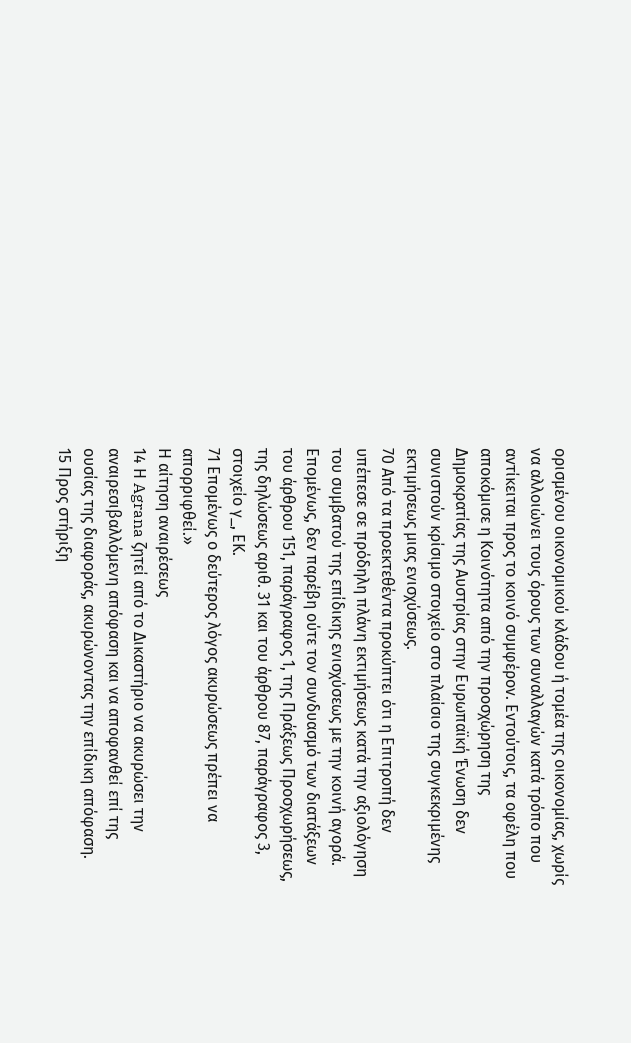ορισμένου οικονομικού κλάδου ή τομέα της οικονομίας, χωρίς να αλλοιώνει τους όρους των συναλλαγών κατά τρόπο που αντίκειται προς το κοινό συμφέρον. Εντούτοις, τα οφέλη που αποκόμισε η Κοινότητα από την προσχώρηση της Δημοκρατίας της Αυστρίας στην Ευρωπαϊκή Ένωση δεν συνιστούν κρίσιμο στοιχείο στο πλαίσιο της συγκεκριμένης εκτιμήσεως μιας ενισχύσεως.
70 Από τα προεκτεθέντα προκύπτει ότι η Επιτροπή δεν υπέπεσε σε πρόδηλη πλάνη εκτιμήσεως κατά την αξιολόγηση του συμβατού της επίδικης ενισχύσεως με την κοινή αγορά. Επομένως, δεν παρέβη ούτε τον συνδυασμό των διατάξεων του άρθρου 151, παράγραφος 1, της Πράξεως Προσχωρήσεως, της δηλώσεως αριθ. 31 και του άρθρου 87, παράγραφος 3, στοιχείο γ_, ΕΚ.
71 Επομένως ο δεύτερος λόγος ακυρώσεως πρέπει να απορριφθεί.»
Η αίτηση αναιρέσεως
14 Η Agrana ζητεί από το Δικαστήριο να ακυρώσει την αναιρεσιβαλλόμενη απόφαση και να αποφανθεί επί της ουσίας της διαφοράς, ακυρώνοντας την επίδικη απόφαση.
15 Προς στήριξη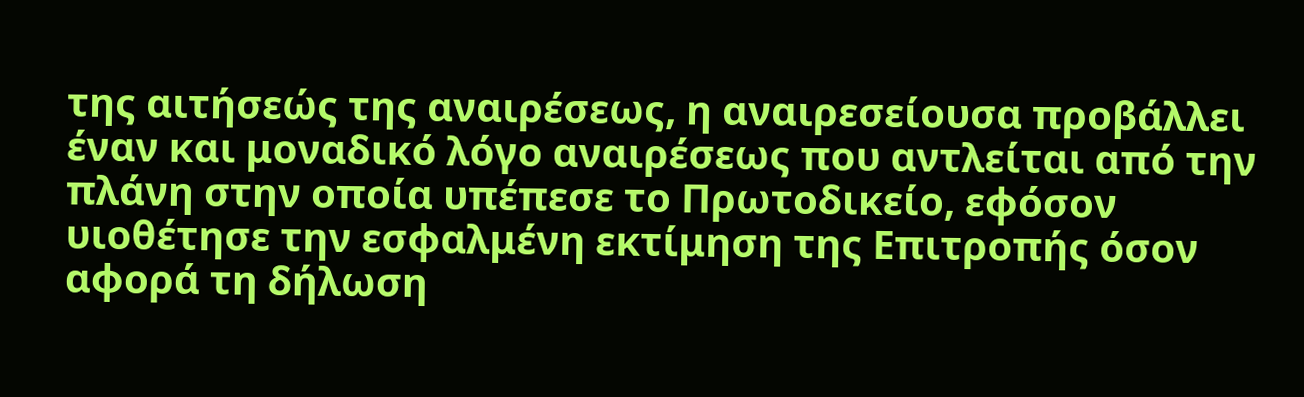της αιτήσεώς της αναιρέσεως, η αναιρεσείουσα προβάλλει έναν και μοναδικό λόγο αναιρέσεως που αντλείται από την πλάνη στην οποία υπέπεσε το Πρωτοδικείο, εφόσον υιοθέτησε την εσφαλμένη εκτίμηση της Επιτροπής όσον αφορά τη δήλωση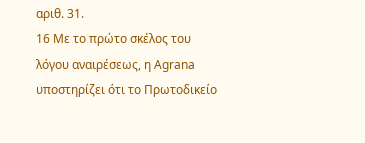αριθ. 31.
16 Με το πρώτο σκέλος του λόγου αναιρέσεως, η Agrana υποστηρίζει ότι το Πρωτοδικείο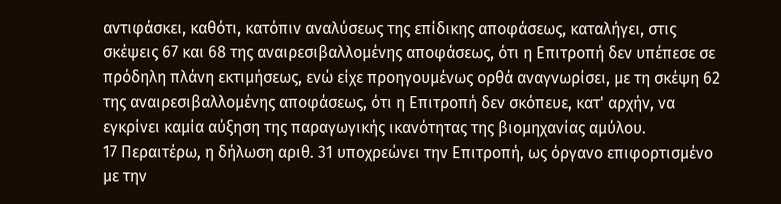αντιφάσκει, καθότι, κατόπιν αναλύσεως της επίδικης αποφάσεως, καταλήγει, στις σκέψεις 67 και 68 της αναιρεσιβαλλομένης αποφάσεως, ότι η Επιτροπή δεν υπέπεσε σε πρόδηλη πλάνη εκτιμήσεως, ενώ είχε προηγουμένως ορθά αναγνωρίσει, με τη σκέψη 62 της αναιρεσιβαλλομένης αποφάσεως, ότι η Επιτροπή δεν σκόπευε, κατ' αρχήν, να εγκρίνει καμία αύξηση της παραγωγικής ικανότητας της βιομηχανίας αμύλου.
17 Περαιτέρω, η δήλωση αριθ. 31 υποχρεώνει την Επιτροπή, ως όργανο επιφορτισμένο με την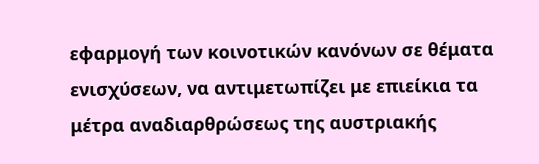εφαρμογή των κοινοτικών κανόνων σε θέματα ενισχύσεων, να αντιμετωπίζει με επιείκια τα μέτρα αναδιαρθρώσεως της αυστριακής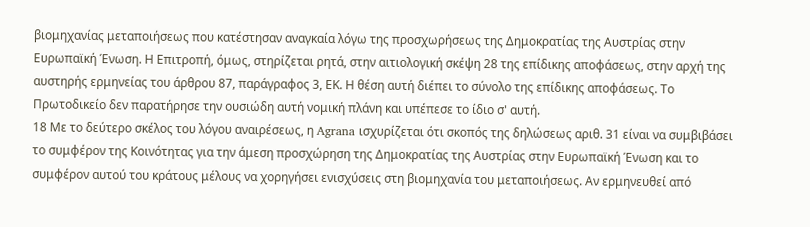βιομηχανίας μεταποιήσεως που κατέστησαν αναγκαία λόγω της προσχωρήσεως της Δημοκρατίας της Αυστρίας στην Ευρωπαϊκή Ένωση. Η Επιτροπή, όμως, στηρίζεται ρητά, στην αιτιολογική σκέψη 28 της επίδικης αποφάσεως, στην αρχή της αυστηρής ερμηνείας του άρθρου 87, παράγραφος 3, ΕΚ. Η θέση αυτή διέπει το σύνολο της επίδικης αποφάσεως. Το Πρωτοδικείο δεν παρατήρησε την ουσιώδη αυτή νομική πλάνη και υπέπεσε το ίδιο σ' αυτή.
18 Με το δεύτερο σκέλος του λόγου αναιρέσεως, η Agrana ισχυρίζεται ότι σκοπός της δηλώσεως αριθ. 31 είναι να συμβιβάσει το συμφέρον της Κοινότητας για την άμεση προσχώρηση της Δημοκρατίας της Αυστρίας στην Ευρωπαϊκή Ένωση και το συμφέρον αυτού του κράτους μέλους να χορηγήσει ενισχύσεις στη βιομηχανία του μεταποιήσεως. Αν ερμηνευθεί από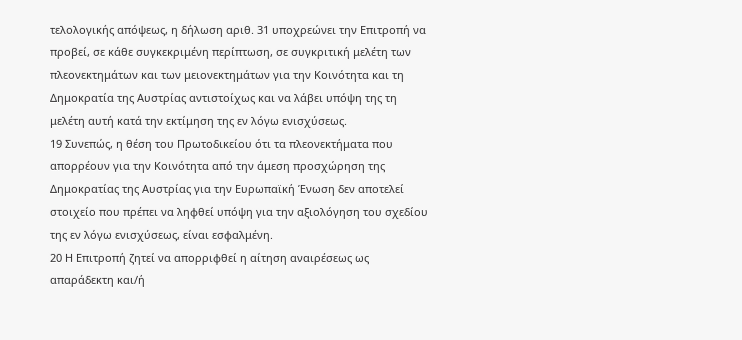τελολογικής απόψεως, η δήλωση αριθ. 31 υποχρεώνει την Επιτροπή να προβεί, σε κάθε συγκεκριμένη περίπτωση, σε συγκριτική μελέτη των πλεονεκτημάτων και των μειονεκτημάτων για την Κοινότητα και τη Δημοκρατία της Αυστρίας αντιστοίχως και να λάβει υπόψη της τη μελέτη αυτή κατά την εκτίμηση της εν λόγω ενισχύσεως.
19 Συνεπώς, η θέση του Πρωτοδικείου ότι τα πλεονεκτήματα που απορρέουν για την Κοινότητα από την άμεση προσχώρηση της Δημοκρατίας της Αυστρίας για την Ευρωπαϊκή Ένωση δεν αποτελεί στοιχείο που πρέπει να ληφθεί υπόψη για την αξιολόγηση του σχεδίου της εν λόγω ενισχύσεως, είναι εσφαλμένη.
20 Η Επιτροπή ζητεί να απορριφθεί η αίτηση αναιρέσεως ως απαράδεκτη και/ή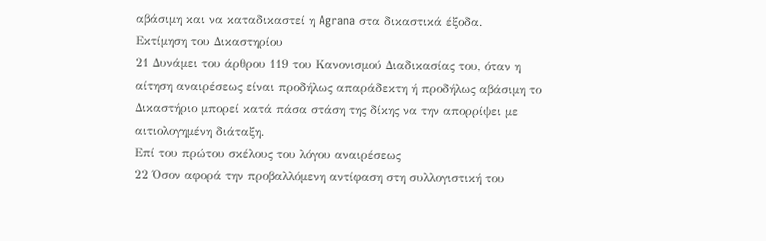αβάσιμη και να καταδικαστεί η Agrana στα δικαστικά έξοδα.
Εκτίμηση του Δικαστηρίου
21 Δυνάμει του άρθρου 119 του Κανονισμού Διαδικασίας του, όταν η αίτηση αναιρέσεως είναι προδήλως απαράδεκτη ή προδήλως αβάσιμη το Δικαστήριο μπορεί κατά πάσα στάση της δίκης να την απορρίψει με αιτιολογημένη διάταξη.
Επί του πρώτου σκέλους του λόγου αναιρέσεως
22 Όσον αφορά την προβαλλόμενη αντίφαση στη συλλογιστική του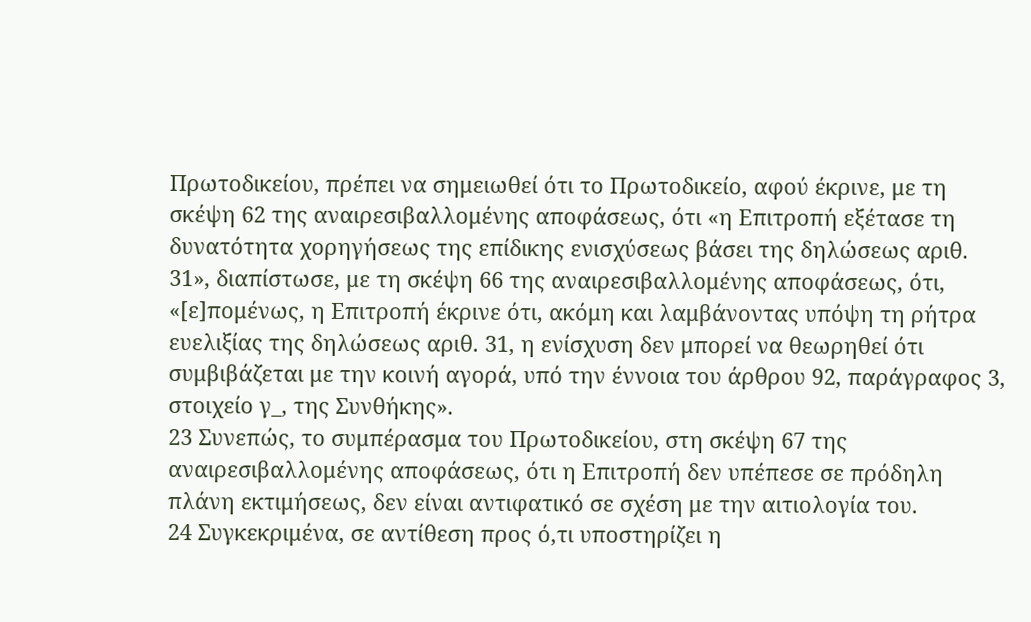Πρωτοδικείου, πρέπει να σημειωθεί ότι το Πρωτοδικείο, αφού έκρινε, με τη σκέψη 62 της αναιρεσιβαλλομένης αποφάσεως, ότι «η Επιτροπή εξέτασε τη δυνατότητα χορηγήσεως της επίδικης ενισχύσεως βάσει της δηλώσεως αριθ. 31», διαπίστωσε, με τη σκέψη 66 της αναιρεσιβαλλομένης αποφάσεως, ότι, «[ε]πομένως, η Επιτροπή έκρινε ότι, ακόμη και λαμβάνοντας υπόψη τη ρήτρα ευελιξίας της δηλώσεως αριθ. 31, η ενίσχυση δεν μπορεί να θεωρηθεί ότι συμβιβάζεται με την κοινή αγορά, υπό την έννοια του άρθρου 92, παράγραφος 3, στοιχείο γ_, της Συνθήκης».
23 Συνεπώς, το συμπέρασμα του Πρωτοδικείου, στη σκέψη 67 της αναιρεσιβαλλομένης αποφάσεως, ότι η Επιτροπή δεν υπέπεσε σε πρόδηλη πλάνη εκτιμήσεως, δεν είναι αντιφατικό σε σχέση με την αιτιολογία του.
24 Συγκεκριμένα, σε αντίθεση προς ό,τι υποστηρίζει η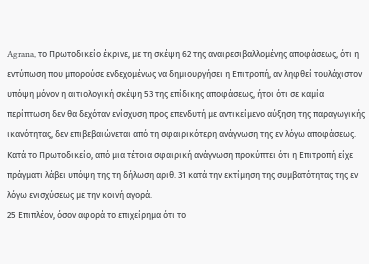Agrana, το Πρωτοδικείο έκρινε, με τη σκέψη 62 της αναιρεσιβαλλομένης αποφάσεως, ότι η εντύπωση που μπορούσε ενδεχομένως να δημιουργήσει η Επιτροπή, αν ληφθεί τουλάχιστον υπόψη μόνον η αιτιολογική σκέψη 53 της επίδικης αποφάσεως, ήτοι ότι σε καμία περίπτωση δεν θα δεχόταν ενίσχυση προς επενδυτή με αντικείμενο αύξηση της παραγωγικής ικανότητας, δεν επιβεβαιώνεται από τη σφαιρικότερη ανάγνωση της εν λόγω αποφάσεως. Κατά το Πρωτοδικείο, από μια τέτοια σφαιρική ανάγνωση προκύπτει ότι η Επιτροπή είχε πράγματι λάβει υπόψη της τη δήλωση αριθ. 31 κατά την εκτίμηση της συμβατότητας της εν λόγω ενισχύσεως με την κοινή αγορά.
25 Επιπλέον, όσον αφορά το επιχείρημα ότι το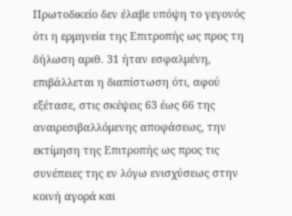Πρωτοδικείο δεν έλαβε υπόψη το γεγονός ότι η ερμηνεία της Επιτροπής ως προς τη δήλωση αριθ. 31 ήταν εσφαλμένη, επιβάλλεται η διαπίστωση ότι, αφού εξέτασε, στις σκέψεις 63 έως 66 της αναιρεσιβαλλόμενης αποφάσεως, την εκτίμηση της Επιτροπής ως προς τις συνέπειες της εν λόγω ενισχύσεως στην κοινή αγορά και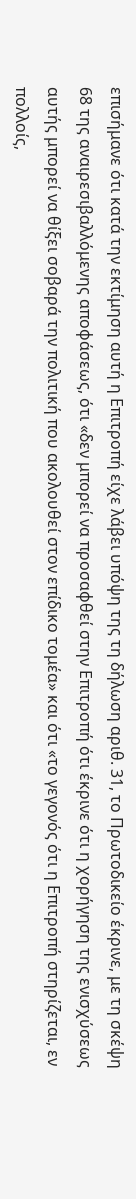επισήμανε ότι κατά την εκτίμηση αυτή η Επιτροπή είχε λάβει υπόψη της τη δήλωση αριθ. 31, το Πρωτοδικείο έκρινε, με τη σκέψη 68 της αναιρεσιβαλλόμενης αποφάσεως, ότι «δεν μπορεί να προσαφθεί στην Επιτροπή ότι έκρινε ότι η χορήγηση της ενισχύσεως αυτής μπορεί να θίξει σοβαρά την πολιτική που ακολουθεί στον επίδικο τομέα» και ότι «το γεγονός ότι η Επιτροπή στηρίζεται, εν πολλοίς,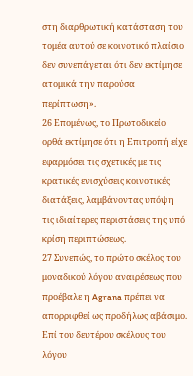στη διαρθρωτική κατάσταση του τομέα αυτού σε κοινοτικό πλαίσιο δεν συνεπάγεται ότι δεν εκτίμησε ατομικά την παρούσα περίπτωση».
26 Επομένως, το Πρωτοδικείο ορθά εκτίμησε ότι η Επιτροπή είχε εφαρμόσει τις σχετικές με τις κρατικές ενισχύσεις κοινοτικές διατάξεις, λαμβάνοντας υπόψη τις ιδιαίτερες περιστάσεις της υπό κρίση περιπτώσεως.
27 Συνεπώς, το πρώτο σκέλος του μοναδικού λόγου αναιρέσεως που προέβαλε η Agrana πρέπει να απορριφθεί ως προδήλως αβάσιμο.
Επί του δευτέρου σκέλους του λόγου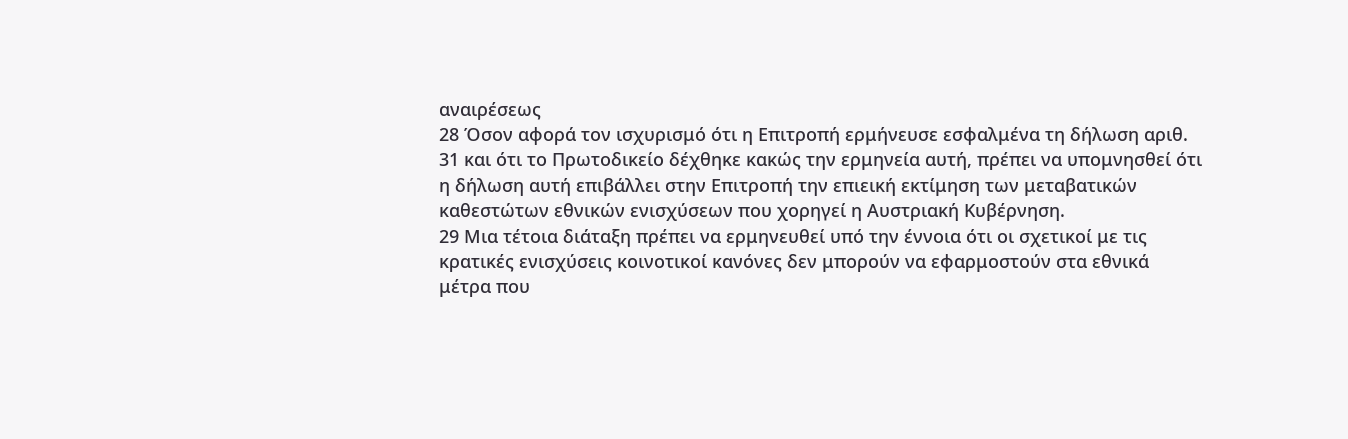αναιρέσεως
28 Όσον αφορά τον ισχυρισμό ότι η Επιτροπή ερμήνευσε εσφαλμένα τη δήλωση αριθ. 31 και ότι το Πρωτοδικείο δέχθηκε κακώς την ερμηνεία αυτή, πρέπει να υπομνησθεί ότι η δήλωση αυτή επιβάλλει στην Επιτροπή την επιεική εκτίμηση των μεταβατικών καθεστώτων εθνικών ενισχύσεων που χορηγεί η Αυστριακή Κυβέρνηση.
29 Μια τέτοια διάταξη πρέπει να ερμηνευθεί υπό την έννοια ότι οι σχετικοί με τις κρατικές ενισχύσεις κοινοτικοί κανόνες δεν μπορούν να εφαρμοστούν στα εθνικά μέτρα που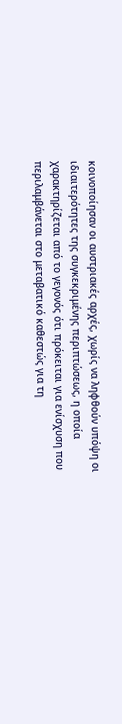κοινοποίησαν οι αυστριακές αρχές, χωρίς να ληφθούν υπόψη οι ιδιαιτερότητες της συγκεκριμένης περιπτώσεως, η οποία χαρακτηρίζεται από το γεγονός ότι πρόκειται για ενίσχυση που περιλαμβάνεται στο μεταβατικό καθεστώς για τη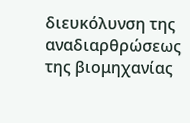διευκόλυνση της αναδιαρθρώσεως της βιομηχανίας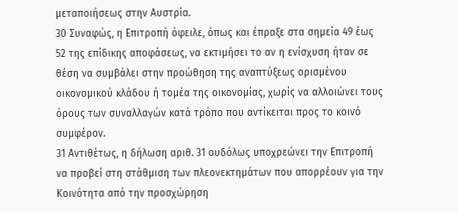μεταποιήσεως στην Αυστρία.
30 Συναφώς, η Επιτροπή όφειλε, όπως και έπραξε στα σημεία 49 έως 52 της επίδικης αποφάσεως, να εκτιμήσει το αν η ενίσχυση ήταν σε θέση να συμβάλει στην προώθηση της αναπτύξεως ορισμένου οικονομικού κλάδου ή τομέα της οικονομίας, χωρίς να αλλοιώνει τους όρους των συναλλαγών κατά τρόπο που αντίκειται προς το κοινό συμφέρον.
31 Αντιθέτως, η δήλωση αριθ. 31 ουδόλως υποχρεώνει την Επιτροπή να προβεί στη στάθμιση των πλεονεκτημάτων που απορρέουν για την Κοινότητα από την προσχώρηση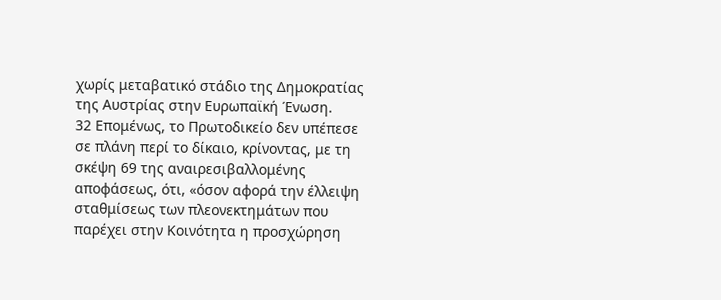χωρίς μεταβατικό στάδιο της Δημοκρατίας της Αυστρίας στην Ευρωπαϊκή Ένωση.
32 Επομένως, το Πρωτοδικείο δεν υπέπεσε σε πλάνη περί το δίκαιο, κρίνοντας, με τη σκέψη 69 της αναιρεσιβαλλομένης αποφάσεως, ότι, «όσον αφορά την έλλειψη σταθμίσεως των πλεονεκτημάτων που παρέχει στην Κοινότητα η προσχώρηση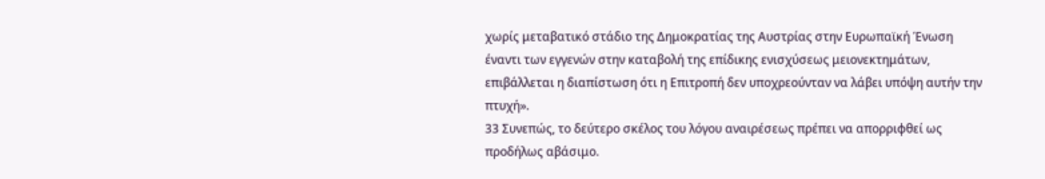χωρίς μεταβατικό στάδιο της Δημοκρατίας της Αυστρίας στην Ευρωπαϊκή Ένωση έναντι των εγγενών στην καταβολή της επίδικης ενισχύσεως μειονεκτημάτων, επιβάλλεται η διαπίστωση ότι η Επιτροπή δεν υποχρεούνταν να λάβει υπόψη αυτήν την πτυχή».
33 Συνεπώς, το δεύτερο σκέλος του λόγου αναιρέσεως πρέπει να απορριφθεί ως προδήλως αβάσιμο.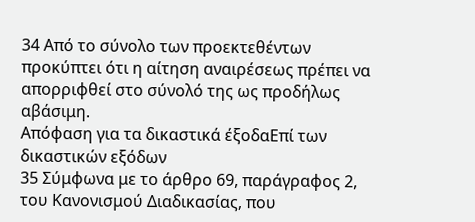34 Από το σύνολο των προεκτεθέντων προκύπτει ότι η αίτηση αναιρέσεως πρέπει να απορριφθεί στο σύνολό της ως προδήλως αβάσιμη.
Απόφαση για τα δικαστικά έξοδαΕπί των δικαστικών εξόδων
35 Σύμφωνα με το άρθρο 69, παράγραφος 2, του Κανονισμού Διαδικασίας, που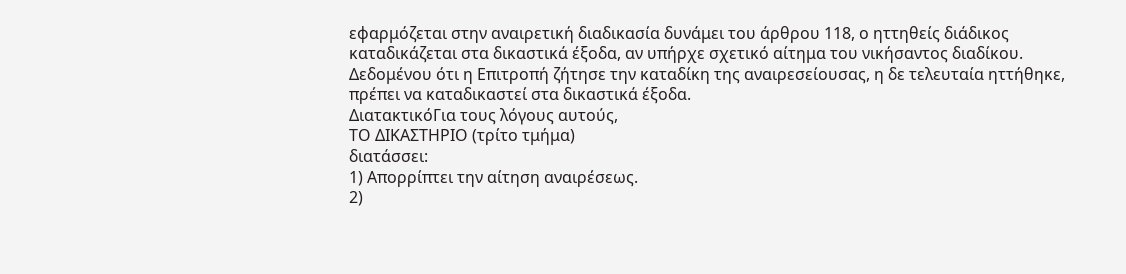εφαρμόζεται στην αναιρετική διαδικασία δυνάμει του άρθρου 118, ο ηττηθείς διάδικος καταδικάζεται στα δικαστικά έξοδα, αν υπήρχε σχετικό αίτημα του νικήσαντος διαδίκου. Δεδομένου ότι η Επιτροπή ζήτησε την καταδίκη της αναιρεσείουσας, η δε τελευταία ηττήθηκε, πρέπει να καταδικαστεί στα δικαστικά έξοδα.
ΔιατακτικόΓια τους λόγους αυτούς,
ΤΟ ΔΙΚΑΣΤΗΡΙΟ (τρίτο τμήμα)
διατάσσει:
1) Απορρίπτει την αίτηση αναιρέσεως.
2)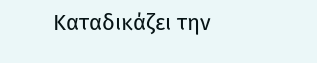Καταδικάζει την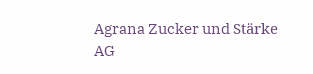Agrana Zucker und Stärke AG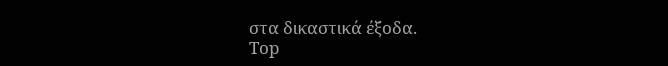στα δικαστικά έξοδα.
Top